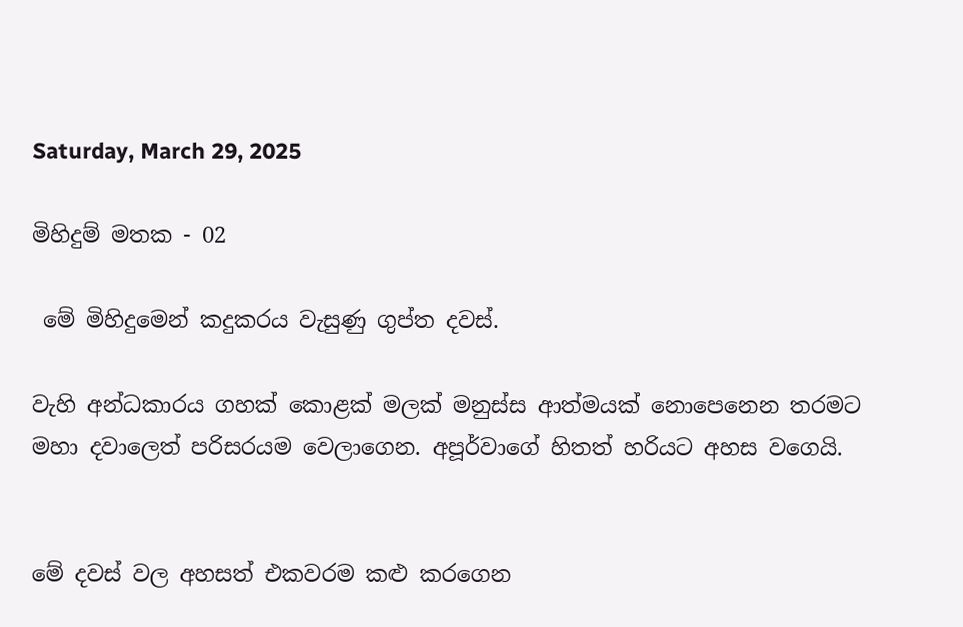Saturday, March 29, 2025

මිහිදුම් මතක - 02

 මේ මිහිදුමෙන් කදුකරය වැසුණු ගුප්ත දවස්.

වැහි අන්ධකාරය ගහක් කොළක් මලක් මනුස්ස ආත්මයක් නොපෙනෙන තරමට මහා දවාලෙත් පරිසරයම වෙලාගෙන. අපූර්වාගේ හිතත් හරියට අහස වගෙයි.


මේ දවස් වල අහසත් එකවරම කළු කරගෙන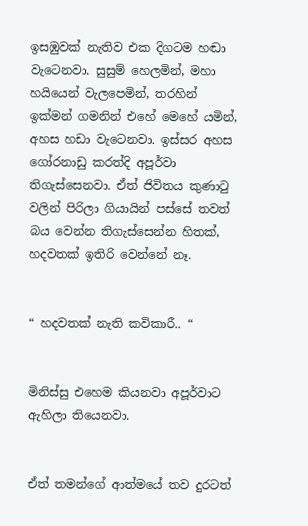ඉසඹුවක් නැතිව එක දිගටම හඬා වැටෙනවා. සුසුම් හෙලමින්, මහා හයියෙන් වැලපෙමින්, තරහින් ඉක්මන් ගමනින් එහේ මෙහේ යමින්, අහස හඩා වැටෙනවා. ඉස්සර අහස ගෝරනාඩු කරත්දි අපූර්වා තිගැස්සෙනවා. ඒත් ජිවිතය කුණාටු වලින් පිරිලා ගියායින් පස්සේ තවත් බය වෙන්න තිගැස්සෙන්න හිතක්, හදවතක් ඉතිරි වෙන්නේ නෑ.


“ හදවතක් නැති කවිකාරී.. “


මිනිස්සු එහෙම කියනවා අපූර්වාට ඇහිලා තියෙනවා.


ඒත් තමන්ගේ ආත්මයේ තව දුරටත්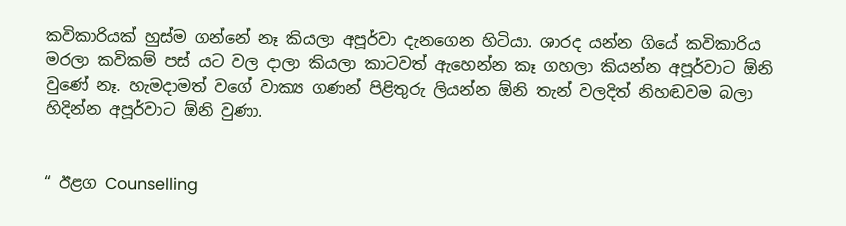කවිකාරියක් හුස්ම ගන්නේ නෑ කියලා අපූර්වා දැනගෙන හිටියා. ශාරද යන්න ගියේ කවිකාරිය මරලා කවිකම් පස් යට වල දාලා කියලා කාටවත් ඇහෙන්න කෑ ගහලා කියන්න අපූර්වාට ඕනි වුණේ නෑ. හැමදාමත් වගේ වාක්‍ය ගණන් පිළිතුරු ලියන්න ඕනි තැන් වලදිත් නිහඬවම බලා හිදින්න අපූර්වාට ඕනි වුණා.


“ ඊළග Counselling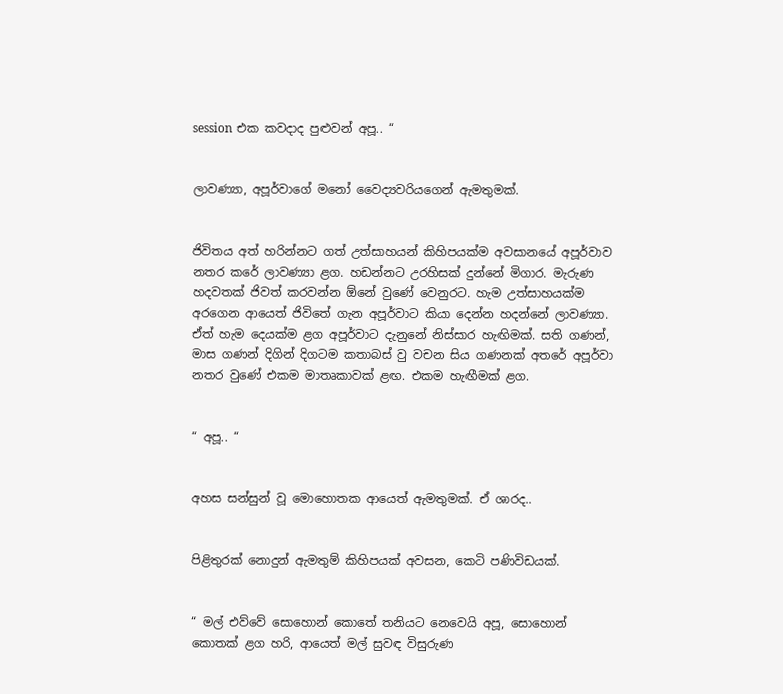session එක කවදාද පුළුවන් අපූ.. “


ලාවණ්‍යා, අපූර්වාගේ මනෝ වෛද්‍යවරියගෙන් ඇමතුමක්.


ජිවිතය අත් හරින්නට ගත් උත්සාහයන් කිහිපයක්ම අවසානයේ අපූර්වාව නතර කරේ ලාවණ්‍යා ළග. හඩන්නට උරහිසක් දුන්නේ මිගාර. මැරුණ හදවතක් ජිවත් කරවන්න ඕනේ වුණේ වෙනුරට. හැම උත්සාහයක්ම අරගෙන ආයෙත් ජිවිතේ ගැන අපූර්වාට කියා දෙන්න හදන්නේ ලාවණ්‍යා. ඒත් හැම දෙයක්ම ළග අපූර්වාට දැනුනේ නිස්සාර හැඟිමක්. සති ගණන්, මාස ගණන් දිගින් දිගටම කතාබස් වු වචන සිය ගණනක් අතරේ අපූර්වා නතර වුණේ එකම මාතෘකාවක් ළඟ. එකම හැඟීමක් ළග.


“ අපූ.. “


අහස සන්සුන් වූ මොහොතක ආයෙත් ඇමතුමක්. ඒ ශාරද..


පිළිතුරක් නොදුන් ඇමතුම් කිහිපයක් අවසන, කෙටි පණිවිඩයක්.


“ මල් එව්වේ සොහොන් කොතේ තනියට නෙවෙයි අපූ, සොහොන් කොතක් ළග හරි, ආයෙත් මල් සුවඳ විසුරුණ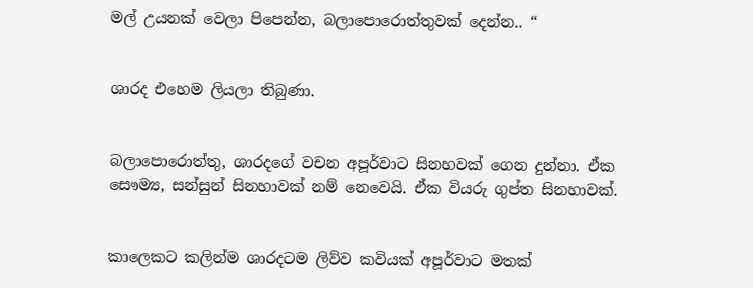මල් උයනක් වෙලා පිපෙන්න, බලාපොරොත්තුවක් දෙන්න.. “


ශාරද එහෙම ලියලා තිබුණා.


බලාපොරොත්තු, ශාරදගේ වචන අපූර්වාට සිනහවක් ගෙන දුන්නා. ඒක සෞම්‍ය, සන්සුන් සිනහාවක් නම් නෙවෙයි. ඒක වියරු ගුප්ත සිනහාවක්.


කාලෙකට කලින්ම ශාරදටම ලිව්ව කවියක් අපූර්වාට මතක්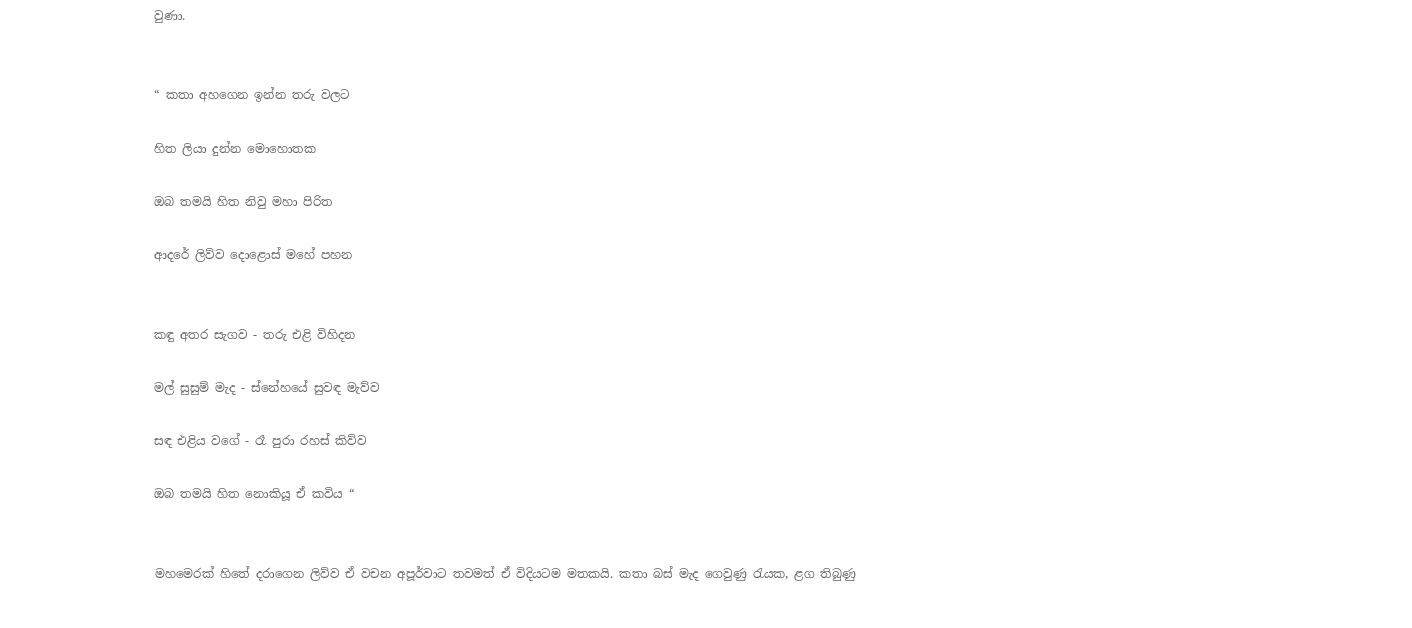වුණා.


“ කතා අහගෙන ඉන්න තරු වලට

හිත ලියා දුන්න මොහොතක

ඔබ තමයි හිත නිවු මහා පිරිත

ආදරේ ලිව්ව දොළොස් මහේ පහන


කඳු අතර සැගව - තරු එළි විහිදන

මල් සුසුම් මැද - ස්නේහයේ සුවඳ මැව්ව

සඳ එළිය වගේ - රෑ පුරා රහස් කිව්ව

ඔබ තමයි හිත නොකියූ ඒ කවිය “


මහමෙරක් හිතේ දරාගෙන ලිව්ව ඒ වචන අපූර්වාට තවමත් ඒ විදියටම මතකයි. කතා බස් මැද ගෙවුණු රැයක, ළග තිබුණු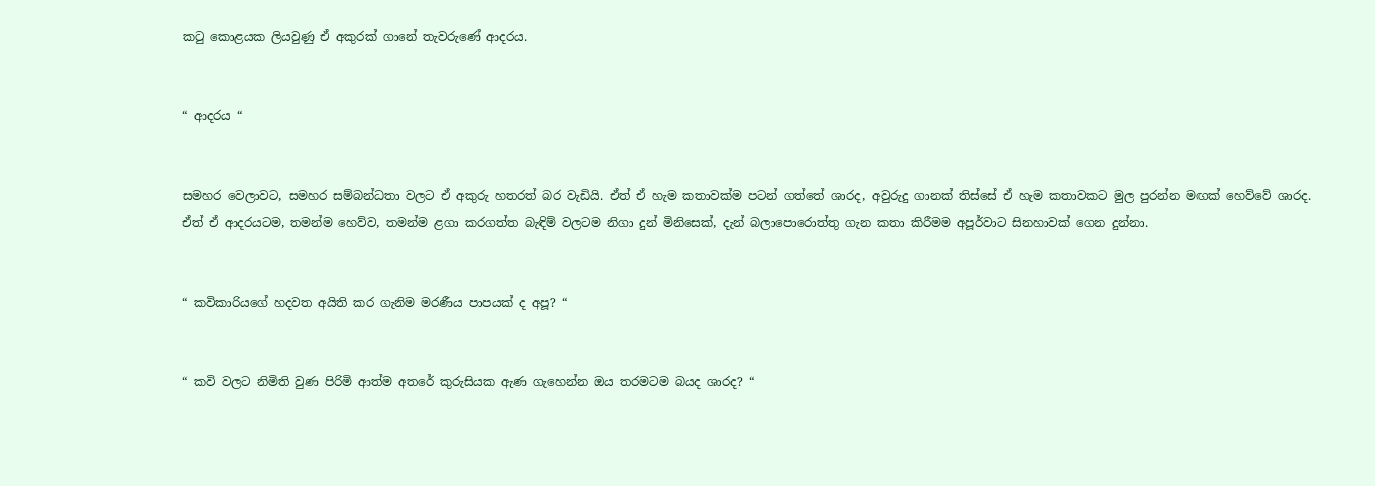කටු කොළයක ලියවුණු ඒ අකුරක් ගානේ තැවරුණේ ආදරය.


“ ආදරය “


සමහර වෙලාවට, සමහර සම්බන්ධතා වලට ඒ අකුරු හතරත් බර වැඩියි. ඒත් ඒ හැම කතාවක්ම පටන් ගත්තේ ශාරද, අවුරුදු ගානක් තිස්සේ ඒ හැම කතාවකට මුල පුරන්න මඟක් හෙව්වේ ශාරද. ඒත් ඒ ආදරයටම, තමන්ම හෙව්ව, තමන්ම ළගා කරගත්ත බැඳිම් වලටම නිගා දුන් මිනිසෙක්, දැන් බලාපොරොත්තු ගැන කතා කිරීමම අපූර්වාට සිනහාවක් ගෙන දුන්නා.


“ කවිකාරියගේ හදවත අයිති කර ගැනිම මරණීය පාපයක් ද අපූ? “


“ කවි වලට නිමිති වුණ පිරිමි ආත්ම අතරේ කුරුසියක ඇණ ගැහෙන්න ඔය තරමටම බයද ශාරද? “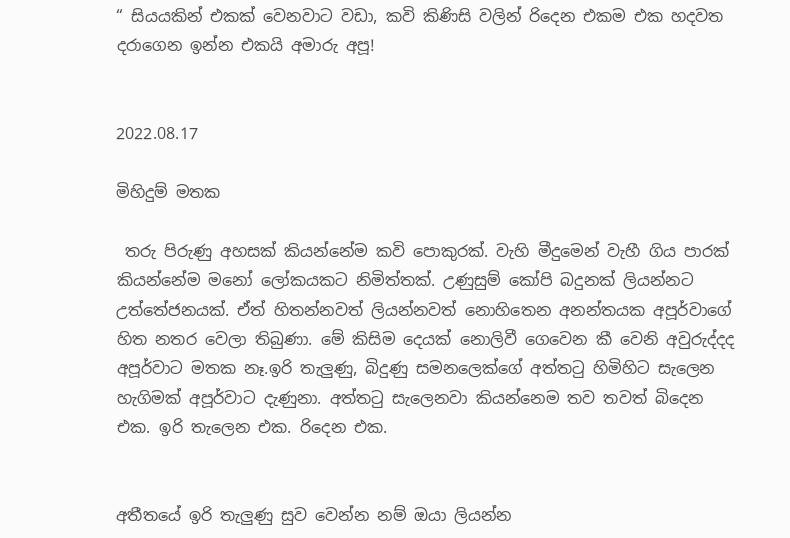“ සියයකින් එකක් වෙනවාට වඩා, කවි කිණිසි වලින් රිදෙන එකම එක හදවත දරාගෙන ඉන්න එකයි අමාරු අපූ!


2022.08.17

මිහිදුම් මතක

 තරු පිරුණු අහසක් කියන්නේම කවි පොකුරක්. වැහි මීදුමෙන් වැහී ගිය පාරක් කියන්නේම මනෝ ලෝකයකට නිමිත්තක්. උණුසුම් කෝපි බදුනක් ලියන්නට උත්තේජනයක්. ඒත් හිතන්නවත් ලියන්නවත් නොහිතෙන අනන්තයක අපූර්වාගේ හිත නතර වෙලා තිබුණා. මේ කිසිම දෙයක් නොලිවී ගෙවෙන කී වෙනි අවුරුද්දද අපූර්වාට මතක නෑ.ඉරි තැලුණු, බිදුණු සමනලෙක්ගේ අත්තටු හිමිහිට සැලෙන හැගිමක් අපූර්වාට දැණුනා. අත්තටු සැලෙනවා කියන්නෙම තව තවත් බිදෙන එක. ඉරි තැලෙන එක. රිදෙන එක.


අතීතයේ ඉරි තැලුණු සුව වෙන්න නම් ඔයා ලියන්න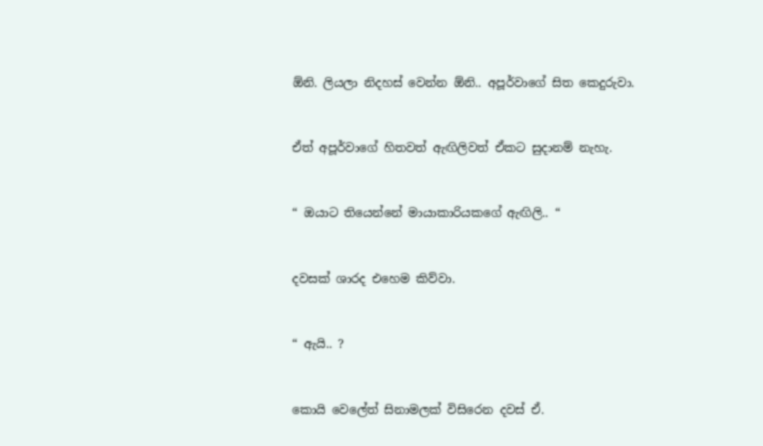ඕනි. ලියලා නිදහස් වෙන්න ඕනි.. අපූර්වාගේ සිත කෙදුරුවා.


ඒත් අපූර්වාගේ හිතවත් ඇඟිලිවත් ඒකට සුදානම් නැහැ.


“ ඔයාට තියෙන්නේ මායාකාරියකගේ ඇඟිලි.. “


දවසක් ශාරද එහෙම කිව්වා.


“ ඇයි.. ?


කොයි වෙලේත් සිනාමලක් විසිරෙන දවස් ඒ.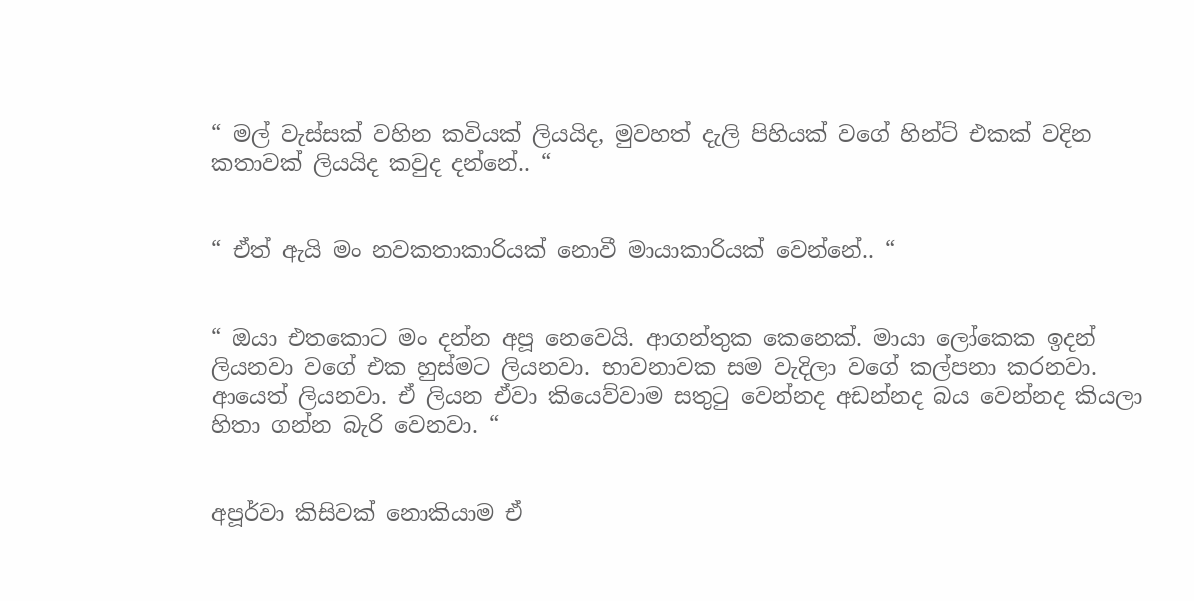“ මල් වැස්සක් වහින කවියක් ලියයිද, මුවහත් දැලි පිහියක් වගේ හින්ට් එකක් වදින කතාවක් ලියයිද කවුද දන්නේ.. “


“ ඒත් ඇයි මං නවකතාකාරියක් නොවී මායාකාරියක් වෙන්නේ.. “


“ ඔයා එතකොට මං දන්න අපූ නෙවෙයි. ආගන්තුක කෙනෙක්. මායා ලෝකෙක ඉදන් ලියනවා වගේ එක හුස්මට ලියනවා. භාවනාවක සම වැදිලා වගේ කල්පනා කරනවා. ආයෙත් ලියනවා. ඒ ලියන ඒවා කියෙව්වාම සතුටු වෙන්නද අඩන්නද බය වෙන්නද කියලා හිතා ගන්න බැරි වෙනවා. “


අපූර්වා කිසිවක් නොකියාම ඒ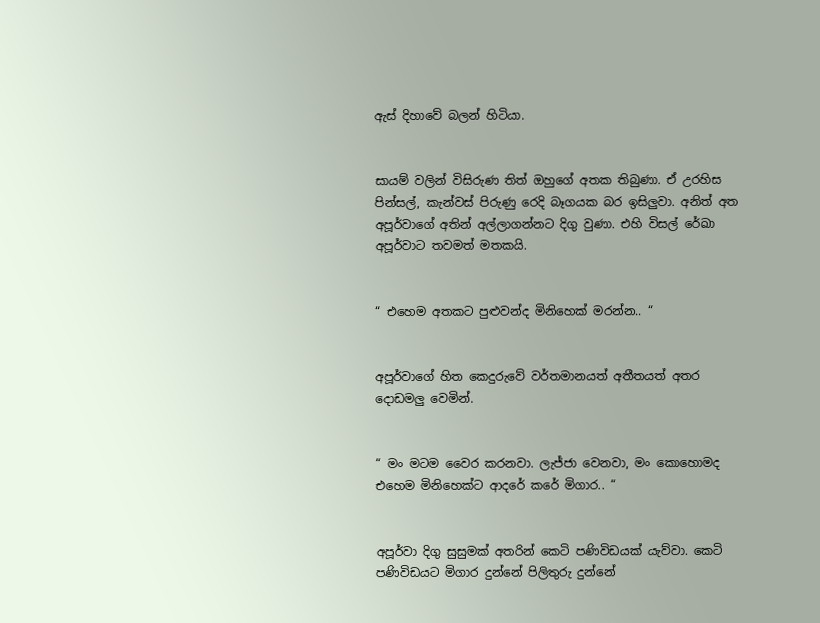ඇස් දිහාවේ බලන් හිටියා.


සායම් වලින් විසිරුණ තිත් ඔහුගේ අතක තිබුණා. ඒ උරහිස පින්සල්, කැන්වස් පිරුණු රෙදි බෑගයක බර ඉසිලුවා. අනිත් අත අපූර්වාගේ අතින් අල්ලාගන්නට දිගු වුණා. එහි විසල් රේඛා අපූර්වාට තවමත් මතකයි.


“ එහෙම අතකට පුළුවන්ද මිනිහෙක් මරන්න.. “


අපූර්වාගේ හිත කෙදුරුවේ වර්තමානයත් අතීතයත් අතර දොඩමලු වෙමින්.


“ මං මටම වෛර කරනවා. ලැජ්ජා වෙනවා, මං කොහොමද එහෙම මිනිහෙක්ට ආදරේ කරේ මිගාර.. “


අපූර්වා දිගු සුසුමක් අතරින් කෙටි පණිවිඩයක් යැව්වා. කෙටි පණිවිඩයට මිගාර දුන්නේ පිලිතුරු දුන්නේ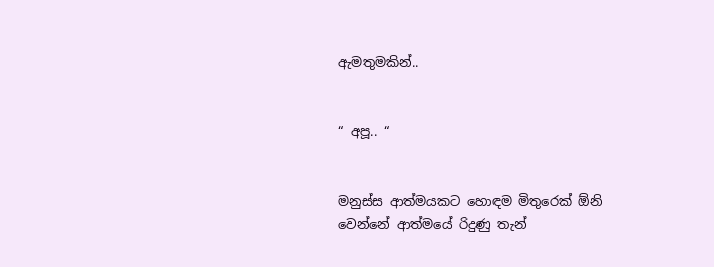ඇමතුමකින්..


“ අපූ.. “


මනුස්ස ආත්මයකට හොඳම මිතුරෙක් ඕනි වෙන්නේ ආත්මයේ රිදුණු තැන්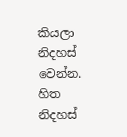කියලා නිදහස් වෙන්න. හිත නිදහස්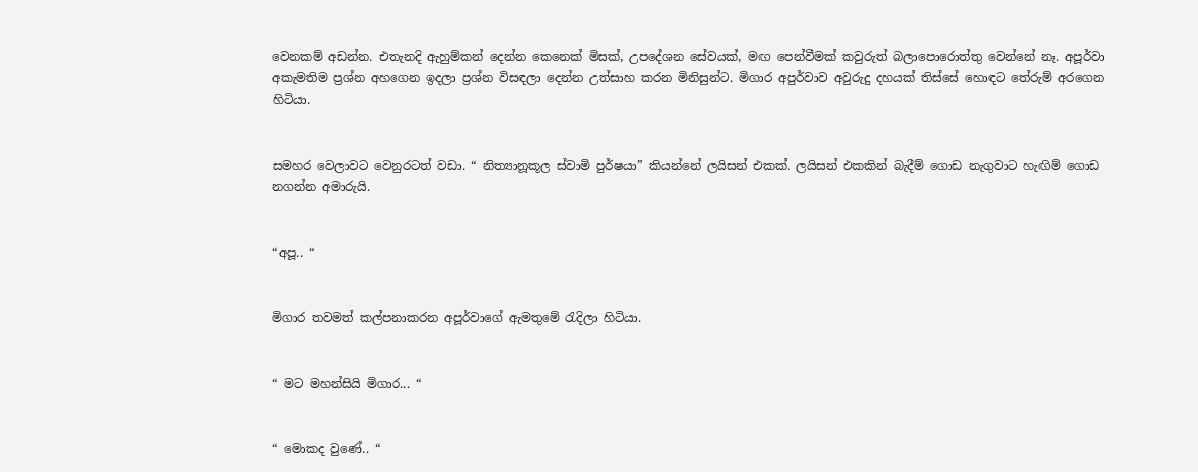වෙනකම් අඩන්න. එතැනදි ඇහුම්කන් දෙන්න කෙනෙක් මිසක්, උපදේශන සේවයක්, මඟ පෙන්වීමක් කවුරුත් බලාපොරොත්තු වෙන්නේ නෑ. අපූර්වා අකැමතිම ප්‍රශ්න අහගෙන ඉදලා ප්‍රශ්න විසඳලා දෙන්න උත්සාහ කරන මිනිසුන්ට. මිගාර අපුර්වාව අවුරුදු දහයක් තිස්සේ හොඳට තේරුම් අරගෙන හිටියා.


සමහර වෙලාවට වෙනුරටත් වඩා. “ නිත්‍යානූකූල ස්වාමි පුර්ෂයා” කියන්නේ ලයිසන් එකක්. ලයිසන් එකකින් බැදීම් ගොඩ නැගුවාට හැඟිම් ගොඩ නගන්න අමාරුයි.


“අපූ.. “


මිගාර තවමත් කල්පනාකරන අපූර්වාගේ ඇමතුමේ රැදිලා හිටියා.


“ මට මහන්සියි මිගාර... “


“ මොකද වුණේ.. “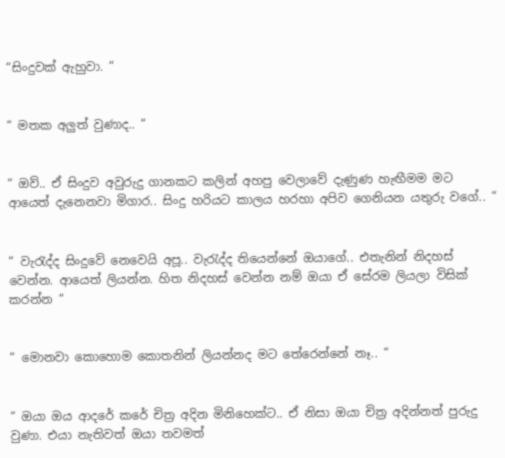“සිංදුවක් ඇහුවා. “


“ මතක අලුත් වුණාද.. “


“ ඔව්.. ඒ සිංදුව අවුරුදු ගානකට කලින් අහපු වෙලාවේ දැණුණ හැඟීමම මට ආයෙත් දැනෙනවා මිගාර.. සිංදු හරියට කාලය හරහා අපිව ගෙනියන යතුරු වගේ.. “


“ වැරැද්ද සිංදුවේ නෙවෙයි අපූ.. වැරැද්ද තියෙන්නේ ඔයාගේ.. එතැනින් නිදහස් වෙන්න. ආයෙත් ලියන්න. හිත නිදහස් වෙන්න නම් ඔයා ඒ සේරම ලියලා විසික් කරන්න “


“ මොනවා කොහොම කොතනින් ලියන්නද මට තේරෙන්නේ නෑ.. “


“ ඔයා ඔය ආදරේ කරේ චිත්‍ර අදින මිනිහෙක්ට.. ඒ නිසා ඔයා චිත්‍ර අදින්නත් පුරුදු වුණා. එයා නැතිවත් ඔයා තවමත්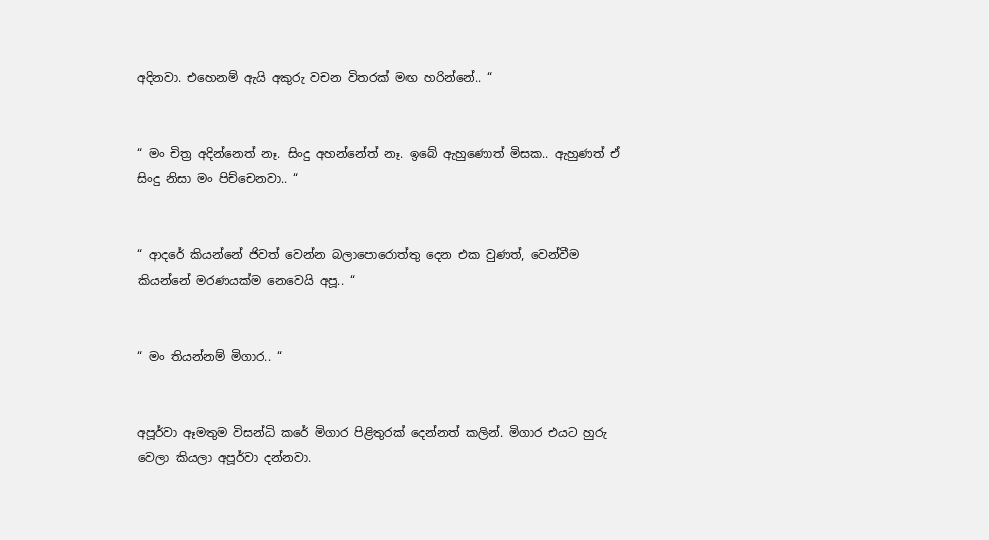අදිනවා. එහෙනම් ඇයි අකුරු වචන විතරක් මඟ හරින්නේ.. “


“ මං චිත්‍ර අදින්නෙත් නෑ. සිංදු අහන්නේත් නෑ. ඉබේ ඇහුණොත් මිසක.. ඇහුණත් ඒ සිංදු නිසා මං පිච්චෙනවා.. “


“ ආදරේ කියන්නේ ජිවත් වෙන්න බලාපොරොත්තු දෙන එක වුණත්, වෙන්වීම කියන්නේ මරණයක්ම නෙවෙයි අපූ.. “


“ මං තියන්නම් මිගාර.. “


අපූර්වා ඈමතුම විසන්ධි කරේ මිගාර පිළිතුරක් දෙන්නත් කලින්. මිගාර එයට හුරු වෙලා කියලා අපූර්වා දන්නවා.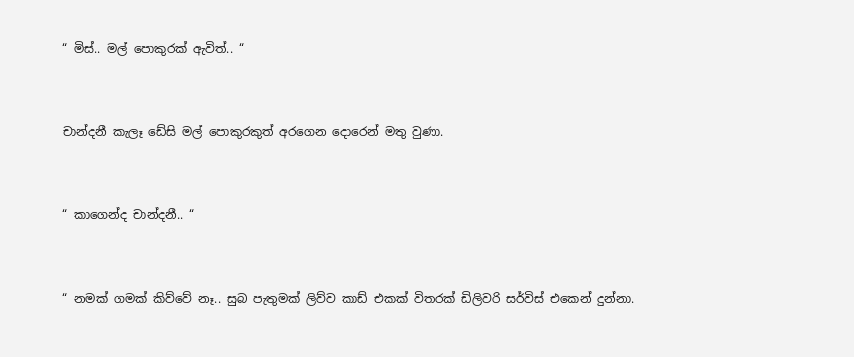“ මිස්.. මල් පොකුරක් ඇවිත්.. “


චාන්දනී කැලෑ ඩේසි මල් පොකුරකුත් අරගෙන දොරෙන් මතු වුණා.


“ කාගෙන්ද චාන්දනී.. “


“ නමක් ගමක් කිව්වේ නෑ.. සුබ පැතුමක් ලිව්ව කාඩ් එකක් විතරක් ඩිලිවරි සර්විස් එකෙන් දුන්නා.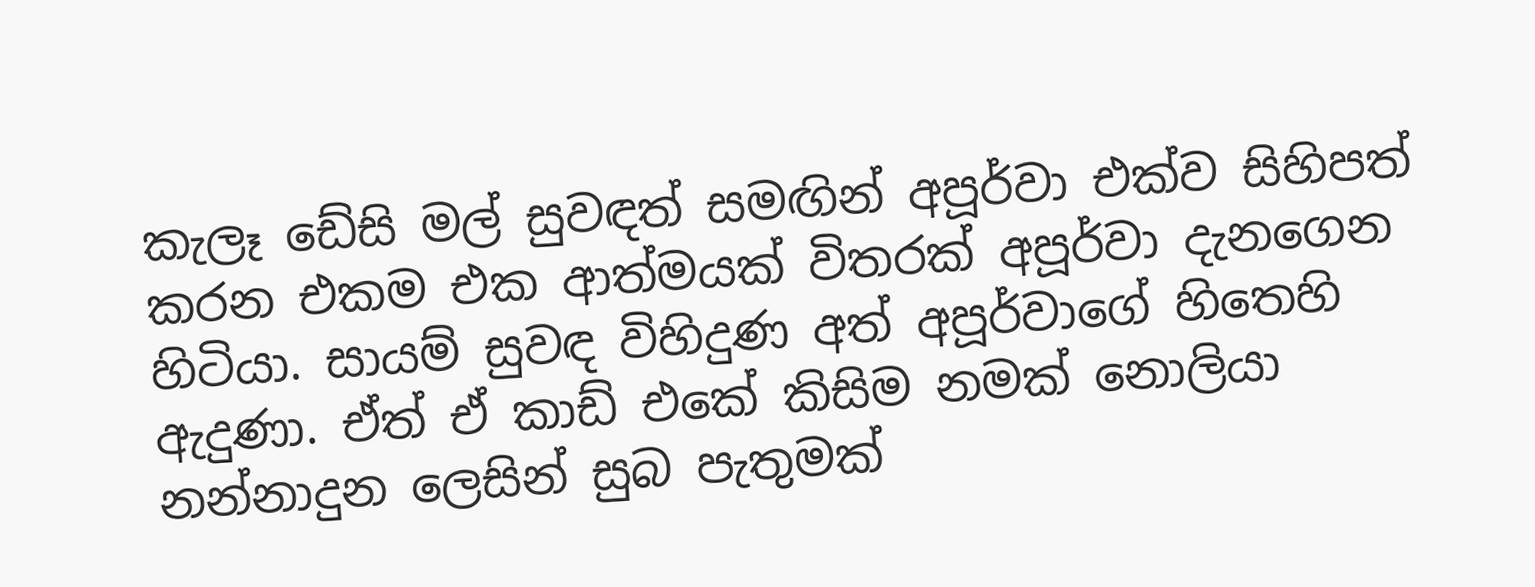කැලෑ ඩේසි මල් සුවඳත් සමඟින් අපූර්වා එක්ව සිහිපත් කරන එකම එක ආත්මයක් විතරක් අපූර්වා දැනගෙන හිටියා. සායම් සුවඳ විහිදුණ අත් අපූර්වාගේ හිතෙහි ඇදුණා. ඒත් ඒ කාඩ් එකේ කිසිම නමක් නොලියා නන්නාදුන ලෙසින් සුබ පැතුමක්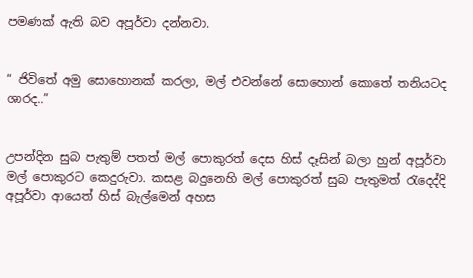පමණක් ඇති බව අපූර්වා දන්නවා.


“ ජිවිතේ අමු සොහොනක් කරලා, මල් එවන්නේ සොහොන් කොතේ තනියටද ශාරද..”


උපන්දින සුබ පැතුම් පතත් මල් පොකුරත් දෙස හිස් දෑසින් බලා හුන් අපූර්වා මල් පොකුරට කෙදුරුවා. කසළ බදුනෙහි මල් පොකුරත් සුබ පැතුමත් රැදෙද්දි අපූර්වා ආයෙත් හිස් බැල්මෙන් අහස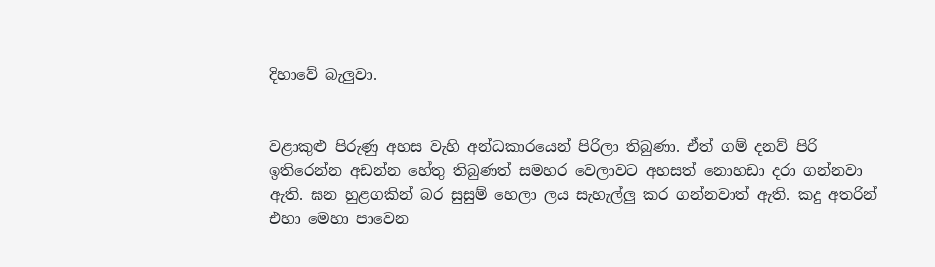දිහාවේ බැලුවා.


වළාකුළු පිරුණු අහස වැහි අන්ධකාරයෙන් පිරිලා තිබුණා. ඒත් ගම් දනව් පිරි ඉතිරෙන්න අඩන්න හේතු තිබුණත් සමහර වෙලාවට අහසත් නොහඩා දරා ගන්නවා ඇති. ඝන හුළගකින් බර සුසුම් හෙලා ලය සැහැල්ලු කර ගන්නවාත් ඇති. කදු අතරින් එහා මෙහා පාවෙන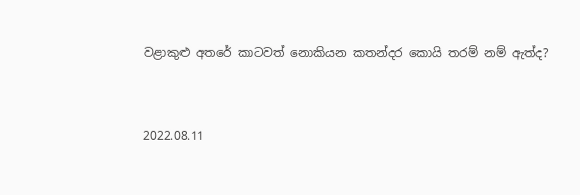වළාකුළු අතරේ කාටවත් නොකියන කතන්දර කොයි තරම් නම් ඇත්ද?


2022.08.11